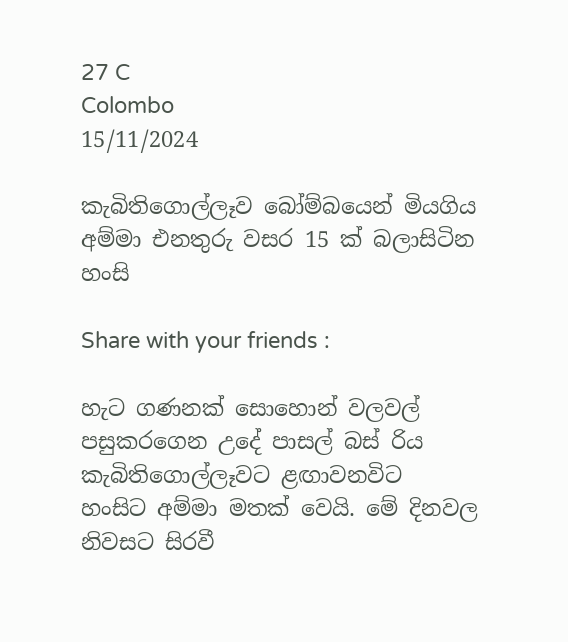27 C
Colombo
15/11/2024

කැබිතිගොල්ලෑව බෝම්බයෙන් මියගිය අම්මා එනතුරු වසර 15 ක් බලාසිටින හංසි

Share with your friends :

හැට ගණනක් සොහොන් වලවල් පසුකරගෙන උදේ පාසල් බස් රිය කැබිතිගොල්ලෑවට ළඟාවනවිට හංසිට අම්මා මතක් වෙයි. මේ දිනවල නිවසට සිරවී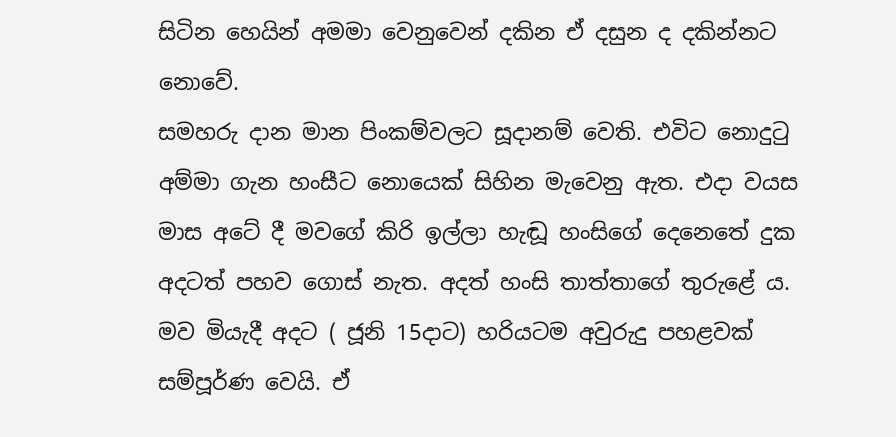සිටින හෙයින් අමමා වෙනුවෙන් දකින ඒ දසුන ද දකින්නට නොවේ.
සමහරු දාන මාන පිංකම්වලට සූදානම් වෙති. එවිට නොදුටු අම්මා ගැන හංසීට නොයෙක් සිහින මැවෙනු ඇත. එදා වයස මාස අටේ දී මවගේ කිරි ඉල්ලා හැඬූ හංසිගේ දෙනෙතේ දුක අදටත් පහව ගොස් නැත. අදත් හංසි තාත්තාගේ තුරුළේ ය. මව මියැදී අදට ( ජූනි 15දාට) හරියටම අවුරුදු පහළවක් සම්පූර්ණ වෙයි. ඒ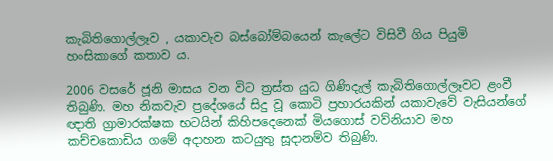කැබිතිගොල්ලෑව , යකාවැව බස්බෝම්බයෙන් කැලේට විසිවී ගිය පියුමි හංසිකාගේ කතාව ය.

2006 වසරේ ජූනි මාසය වන විට ත්‍රස්ත යුධ ගිණිදැල් කැබිතිගොල්ලෑවට ළංවී තිබුණි. මහ නිකවැව ප්‍රදේශයේ සිදු වූ කොටි ප්‍රහාරයකින් යකාවැවේ වැසියන්ගේ ඥාති ග්‍රාමාරක්ෂක භටයින් කිහිපදෙනෙක් මියගොස් වව්නියාව මහ කච්චකොඩිය ගමේ අදාහන කටයුතු සූදානම්ව තිබුණි.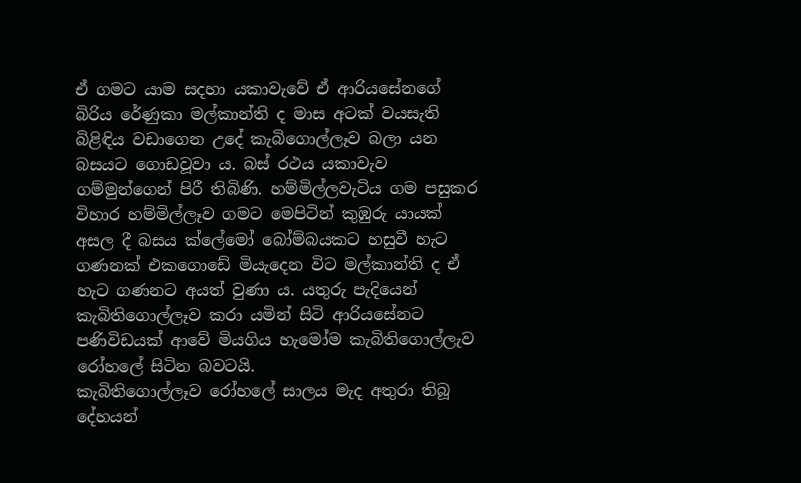ඒ ගමට යාම සදහා යකාවැවේ ඒ ආරියසේනගේ බිරිය රේණුකා මල්කාන්ති ද මාස අටක් වයසැති බිළිඳිය වඩාගෙන උදේ කැබිගොල්ලෑව බලා යන බසයට ගොඩවූවා ය. බස් රථය යකාවැව ගම්මුන්ගෙන් පිරී තිබිණි. හම්මිල්ලවැටිය ගම පසුකර විහාර හම්මිල්ලෑව ගමට මෙපිටින් කුඹුරු යායක් අසල දී බසය ක්ලේමෝ බෝම්බයකට හසුවී හැට ගණනක් එකගොඩේ මියැදෙන විට මල්කාන්ති ද ඒ හැට ගණනට අයත් වුණා ය. යතුරු පැදියෙන් කැබිතිගොල්ලෑව කරා යමින් සිටි ආරියසේනට පණිවිඩයක් ආවේ මියගිය හැමෝම කැබිතිගොල්ලැව රෝහලේ සිටින බවටයි.
කැබිතිගොල්ලෑව රෝහලේ සාලය මැද අතුරා තිබූ දේහයන්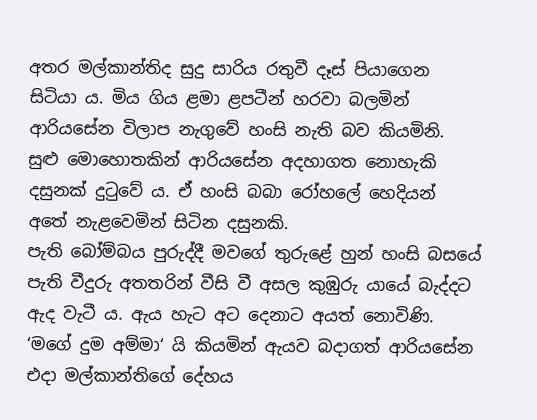අතර මල්කාන්තිද සුදු සාරිය රතුවී දෑස් පියාගෙන සිටියා ය. මිය ගිය ළමා ළපටීන් හරවා බලමින් ආරියසේන විලාප නැගුවේ හංසි නැති බව කියමිනි.
සුළු මොහොතකින් ආරියසේන අදහාගත නොහැකි දසුනක් දුටුවේ ය. ඒ හංසි බබා රෝහලේ හෙදියන් අතේ නැළවෙමින් සිටින දසුනකි.
පැති බෝම්බය පුරුද්දී මවගේ තුරුළේ හුන් හංසි බසයේ පැති වීදුරු අතතරින් වීසි වී අසල කුඹුරු යායේ බැද්දට ඇද වැටී ය. ඇය හැට අට දෙනාට අයත් නොවිණි. ‘මගේ දුම අම්මා‘ යි කියමින් ඇයව බදාගත් ආරියසේන එදා මල්කාන්තිගේ දේහය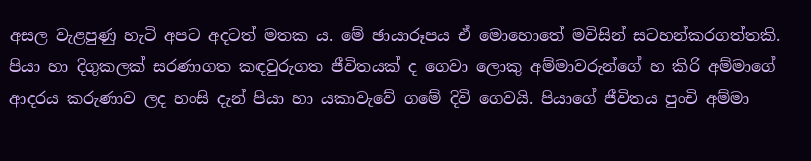අසල වැළපුණු හැටි අපට අදටත් මතක ය. මේ ඡායාරූපය ඒ මොහොතේ මවිසින් සටහන්කරගත්තකි.
පියා හා දිගුකලක් සරණාගත කඳවුරුගත ජීවිතයක් ද ගෙවා ලොකු අම්මාවරුන්ගේ හ කිරි අම්මාගේ ආදරය කරුණාව ලද හංසි දැන් පියා හා යකාවැවේ ගමේ දිවි ගෙවයි. පියාගේ ජීවිතය පුංචි අම්මා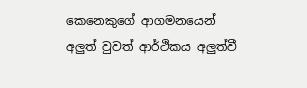කෙනෙකුගේ ආගමනයෙන් අලුත් වුවත් ආර්ථිකය අලුත්වී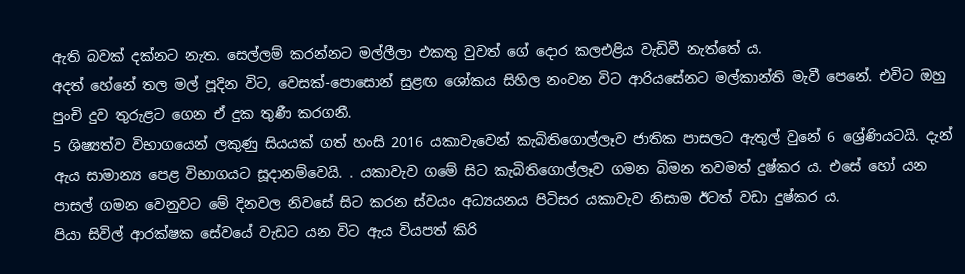ඇති බවක් දක්නට නැත. සෙල්ලම් කරන්නට මල්ලීලා එකතු වුවත් ගේ දොර කලඑළිය වැඩිවී නැත්තේ ය.
අදත් හේනේ තල මල් පූදින විට, වෙසක්-පොසොන් සුළඟ ශෝකය සිහිල නංවන විට ආරියසේනට මල්කාන්ති මැවී පෙනේ. එවිට ඔහු පුංචි දුව තුරුළට ගෙන ඒ දුක තුණී කරගනී.
5 ශිෂ්‍යත්ව විභාගයෙන් ලකුණු සියයක් ගත් හංසි 2016 යකාවැවෙන් කැබිතිගොල්ලෑව ජාතික පාසලට ඇතුල් වුනේ 6 ශ්‍රේණියටයි. දැන් ඇය සාමාන්‍ය පෙළ විභාගයට සූදානම්වෙයි. . යකාවැව ගමේ සිට කැබිතිගොල්ලෑව ගමන බිමන තවමත් දුෂ්කර ය. එසේ හෝ යන පාසල් ගමන වෙනුවට මේ දිනවල නිවසේ සිට කරන ස්වයං අධ්‍යයනය පිටිසර යකාවැව නිසාම ඊටත් වඩා දුෂ්කර ය.
පියා සිවිල් ආරක්ෂක සේවයේ වැඩට යන විට ඇය වියපත් කිරි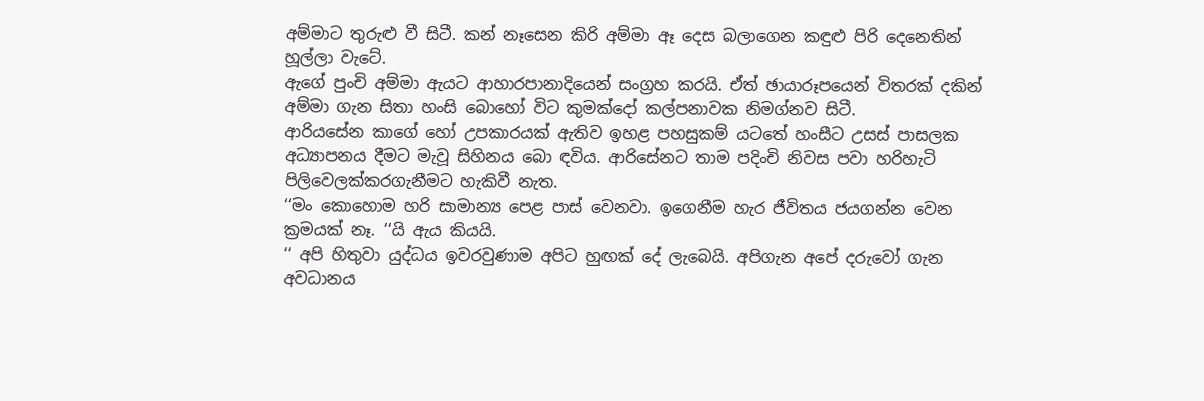අම්මාට තුරුළු වී සිටී. කන් නෑසෙන කිරි අම්මා ඈ දෙස බලාගෙන කඳුළු පිරි දෙනෙතින් හූල්ලා වැටේ.
ඇගේ පුංචි අම්මා ඇයට ආහාරපානාදියෙන් සංග්‍රහ කරයි. ඒත් ඡායාරූපයෙන් විතරක් දකින් අම්මා ගැන සිතා හංසි බොහෝ විට කුමක්දෝ කල්පනාවක නිමග්නව සිටී.
ආරියසේන කාගේ හෝ උපකාරයක් ඇතිව ඉහළ පහසුකම් යටතේ හංසීට උසස් පාසලක අධ්‍යාපනය දීමට මැවූ සිහිනය බො ඳවිය. ආරිසේනට තාම පදිංචි නිවස පවා හරිහැටි පිලිවෙලක්කරගැනීමට හැකිවී නැත.
‘‘මං කොහොම හරි සාමාන්‍ය පෙළ පාස් වෙනවා. ඉගෙනීම හැර ජීවිතය ජයගන්න වෙන ක්‍රමයක් නෑ. ‘‘යි ඇය කියයි.
‘‘ අපි හිතුවා යුද්ධය ඉවරවුණාම අපිට හුඟක් දේ ලැබෙයි. අපිගැන අපේ දරුවෝ ගැන අවධානය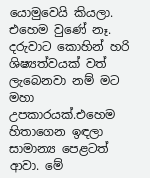යොමුවෙයි කියලා. එහෙම වුණේ නෑ. දරුවාට කොහින් හරි ශිෂ්‍යත්වයක් වත් ලැබෙනවා නම් මට මහා උපකාරයක්.එහෙම හිතාගෙන ඉඳලා සාමාන්‍ය පෙළටත් ආවා. මේ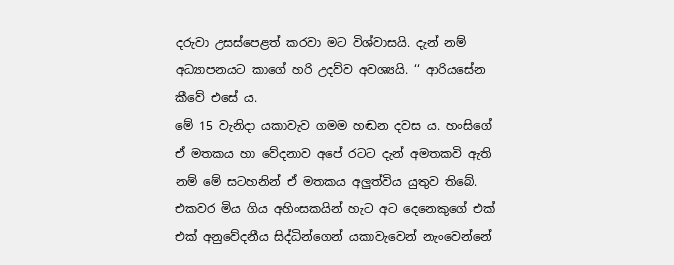දරුවා උසස්පෙළත් කරවා මට විශ්වාසයි. දැන් නම් අධ්‍යාපනයට කාගේ හරි උදව්ව අවශ්‍යයි. ‘‘ ආරියසේන කීවේ එසේ ය.
මේ 15 වැනිදා යකාවැව ගමම හඬන දවස ය. හංසිගේ ඒ මතකය හා වේදනාව අපේ රටට දැන් අමතකවි ඇති නම් මේ සටහනින් ඒ මතකය අලුත්විය යුතුව තිබේ. එකවර මිය ගිය අහිංසකයින් හැට අට දෙනෙකුගේ එක් එක් අනුවේදනීය සිද්ධින්ගෙන් යකාවැවෙන් නැංවෙන්නේ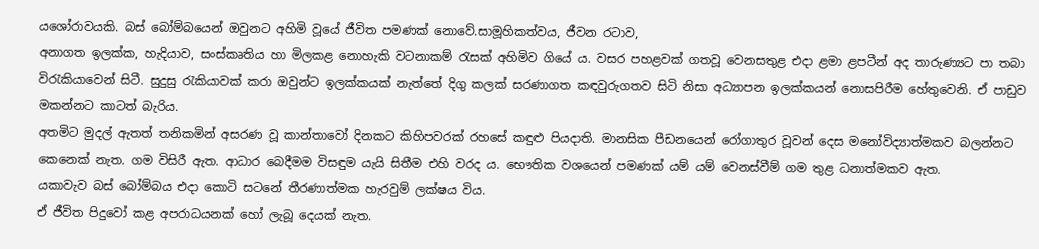යශෝරාවයකි. බස් බෝම්බයෙන් ඔවුනට අහිමි වූයේ ජීවිත පමණක් නොවේ.සාමූහිකත්වය, ජීවන රටාව,
අනාගත ඉලක්ක, හැදියාව, සංස්කෘතිය හා මිලකළ නොහැකි වටනාකම් රැසක් අහිමිව ගියේ ය. වසර පහළවක් ගතවූ වෙනසතුළ එදා ළමා ළපටීන් අද තාරුණ්‍යට පා තබා විරැකියාවෙන් සිටී. සුදුසු රැකියාවක් කරා ඔවුන්ට ඉලක්කයක් නැත්තේ දිගු කලක් සරණාගත කඳවුරුගතව සිටි නිසා අධ්‍යාපන ඉලක්කයන් නොසපිරීම හේතුවෙනි. ඒ පාඩුව මකන්නට කාටත් බැරිය.
අතමිට මුදල් ඇතත් තනිකමින් අසරණ වූ කාන්තාවෝ දිනකට කිහිපවරක් රහසේ කඳුළු පියදාති. මානසික පීඩනයෙන් රෝගාතුර වූවන් දෙස මනෝවිද්‍යාත්මකව බලන්නට කෙනෙක් නැත. ගම විසිරී ඇත. ආධාර බෙදීමම විසඳුම යැයි සිතීම එහි වරද ය. භෞතික වශයෙන් පමණක් යම් යම් වෙනස්වීම් ගම තුළ ධනාත්මකව ඇත.
යකාවැව බස් බෝම්බය එදා කොටි සටනේ තීරණාත්මක හැරවුම් ලක්ෂය විය.
ඒ ජීවිත පිදුවෝ කළ අපරාධයනක් හෝ ලැබූ දෙයක් නැත.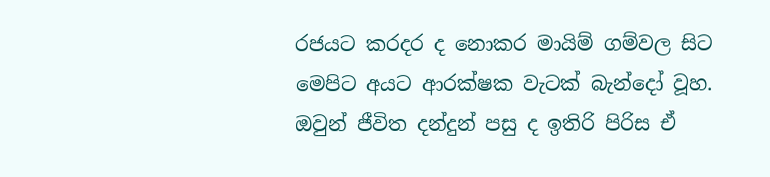රජයට කරදර ද නොකර මායිම් ගම්වල සිට මෙපිට අයට ආරක්ෂක වැටක් බැන්දෝ වූහ. ඔවුන් ජීවිත දන්දුන් පසු ද ඉතිරි පිරිස ඒ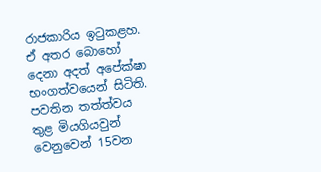රාජකාරිය ඉටුකළහ. ඒ අතර බොහෝ දෙනා අදත් අපේක්ෂා භංගත්වයෙන් සිටිති. පවතින තත්ත්වය තුළ මියගියවුන් වෙනුවෙන් 15වන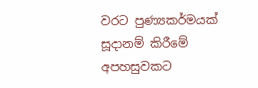වරට පුණ්‍යකර්මයක් සූදානම් කිරීමේ අපහසුවකට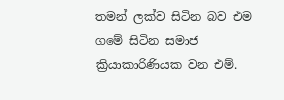තමන් ලක්ව සිටින බව එම ගමේ සිටින සමාජ ක්‍රියාකාරිණියක වන එම්.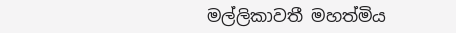මල්ලිකාවතී මහත්මිය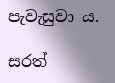පැවැසුවා ය.

සරත්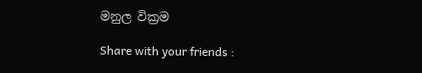මනුල වික්‍රම

Share with your friends :